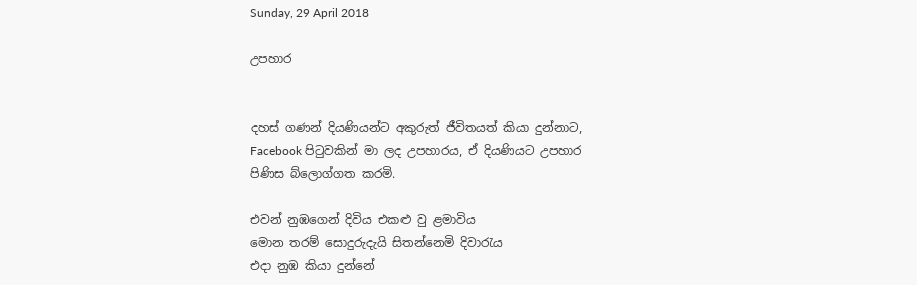Sunday, 29 April 2018

උපහාර


දහස් ගණන් දියණියන්ට අකුරුත් ජීවිතයත් කියා දුන්නාට, Facebook පිටුවකින් මා ලද උපහාරය, ඒ දියණියට උපහාර පිණිස බ්ලොග්ගත කරමි.

එවන් නුඹගෙන් දිවිය එකළු වු ළමාවිය
මොන තරම් සොදුරුදැයි සිතන්නෙමි දිවාරැය
එදා නුඹ කියා දුන්නේ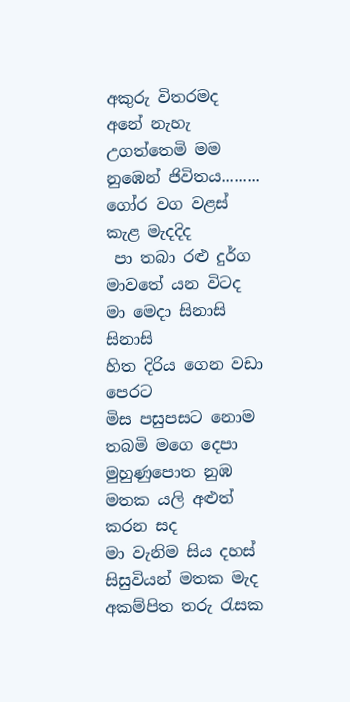අකුරු විතරමද
අනේ නැහැ උගත්තෙමි මම නුඹෙන් ජිවිතය.........
ගෝර වග වළස් කැළ මැදදිද
 පා තබා රළු දුර්ග මාවතේ යන විටද
මා මෙදා සිනාසි සිනාසි
හිත දිරිය ගෙන වඩා පෙරට
මිස පසුපසට නොම තබමි මගෙ දෙපා
මුහුණුපොත නුඹ මතක යලි අළුත් කරන සද
මා වැනිම සිය දහස් සිසුවියන් මතක මැද
අකම්පිත තරු රැසක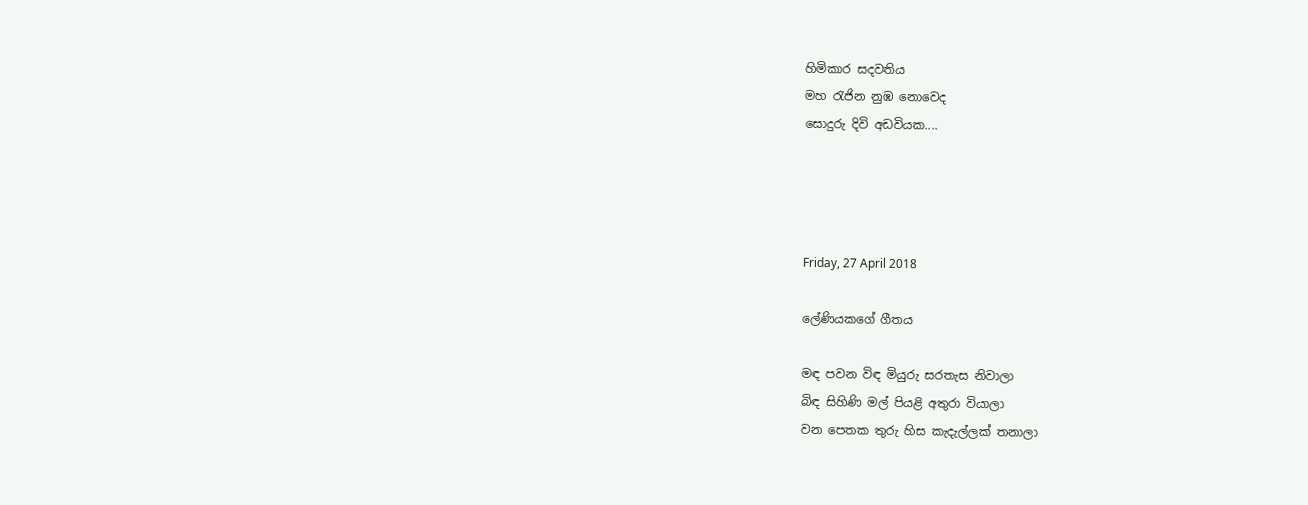හිමිකාර සදවතිය
මහ රැජින නුඹ නොවෙද
සොදුරු දිවි අඩවියක....




Friday, 27 April 2018

ලේණියකගේ ගීතය

මඳ පවන විඳ මියුරු සරතැස නිවාලා
බිඳ සිහිණි මල් පියළි අතුරා වියාලා
වන පෙතක තුරු හිස කැදැල්ලක් තනාලා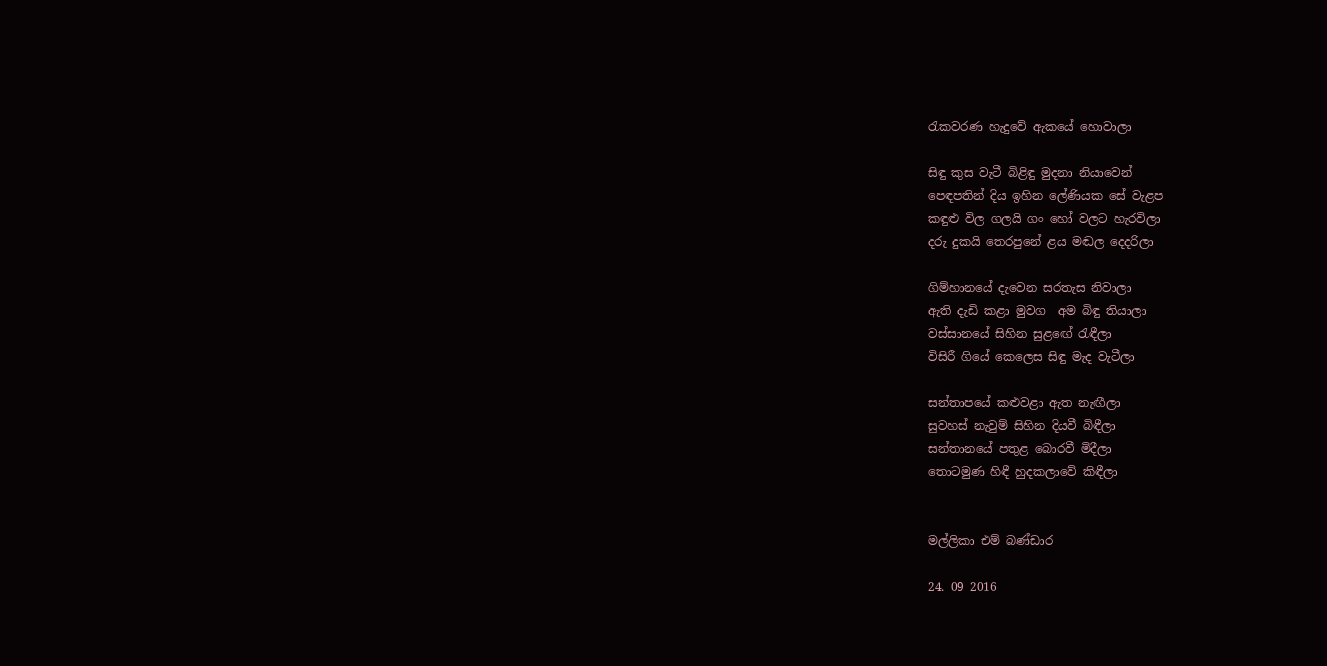රැකවරණ හැදුවේ ඇකයේ හොවාලා

සිඳු කුස වැටී බිළිඳු මුදනා නියාවෙන්
පෙඳපතින් දිය ඉහින ලේණියක සේ වැළප
කඳුළු විල ගලයි ගං හෝ වලට හැරවිලා
දරු දුකයි තෙරපුනේ ළය මඬල දෙදරිලා

ගිම්හානයේ දැවෙන සරතැස නිවාලා
ඇති දැඩි කළා මුවග  අම බිඳු තියාලා
වස්සානයේ සිහින සුළඟේ රැඳීලා
විසිරී ගියේ කෙලෙස සිඳු මැද වැටීලා

සන්තාපයේ කළුවළා ඇත නැඟීලා
සුවහස් නැවුම් සිහින දියවී බිඳීලා
සන්තානයේ පතුළ බොරවී මිදීලා
තොටමුණ හිඳී හුදකලාවේ කිඳීලා


මල්ලිකා එම් බණ්ඩාර

24. 09 2016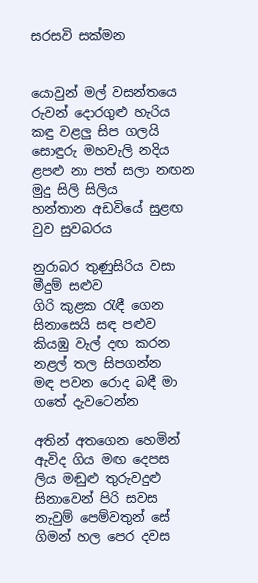සරසවි සක්මන


යොවුන් මල් වසන්තයෙ රුවන් දොරගුළු හැරිය
කඳු වළලු සිප ගලයි සොඳුරු මහවැලි නදිය
ළපළු නා පත් සලා නඟන මුදු සිලි සිලිය
හන්තාන අඩවියේ සුළඟ  වුව සුවබරය

නුරාබර තුණුසිරිය වසා මීදුම් සළුව
ගිරි කුළක රැඳී ගෙන සිනාසෙයි සඳ පළුව
කියඹු වැල් දඟ කරන නළල් තල සිපගන්න
මඳ පවන රොද බඳී මා ගතේ දැවටෙන්න

අතින් අතගෙන හෙමින් ඇවිද ගිය මඟ දෙපස
ලිය මඬුළු තුරුවදුළු සිනාවෙන් පිරි සවස
නැවුම් පෙම්වතුන් සේ ගිමන් හල පෙර දවස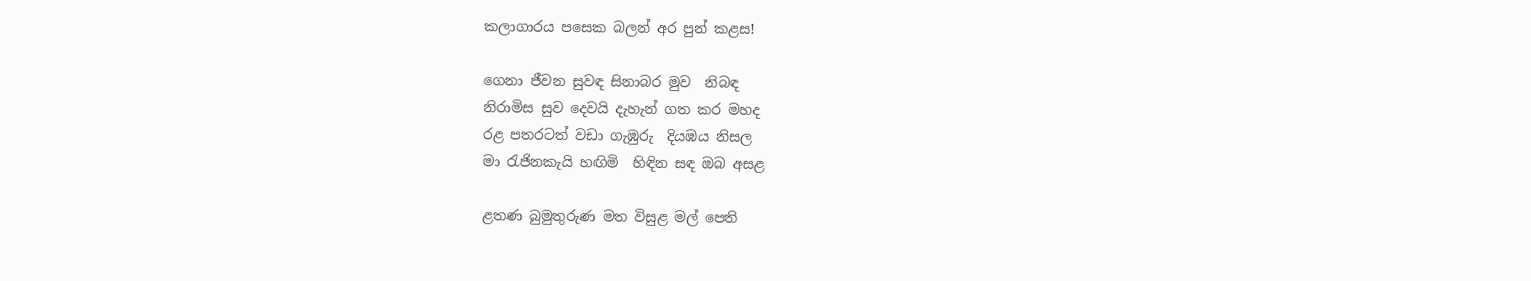කලාගාරය පසෙක බලන් අර පුන් කළස!

ගෙනා ජීවන සුවඳ සිනාබර මුව  නිබඳ
නිරාමිස සුව දෙවයි දැහැන් ගත කර මහද
රළ පතරටත් වඩා ගැඹුරු  දියඹය නිසල
මා රැජිනකැයි හඟිමි  හිඳින සඳ ඔබ අසළ

ළතණ බුමුතුරුණ මත විසුළ මල් පෙති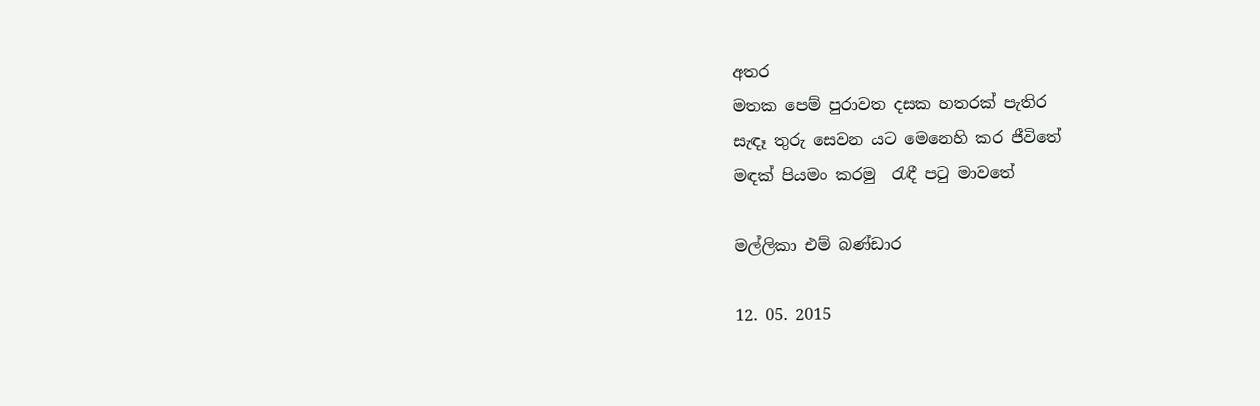අතර
මතක පෙම් පුරාවත දසක හතරක් පැතිර
සැඳෑ තුරු සෙවන යට මෙනෙහි කර ජීවිතේ
මඳක් පියමං කරමු  රැඳී පටු මාවතේ

මල්ලිකා එම් බණ්ඩාර

12. 05. 2015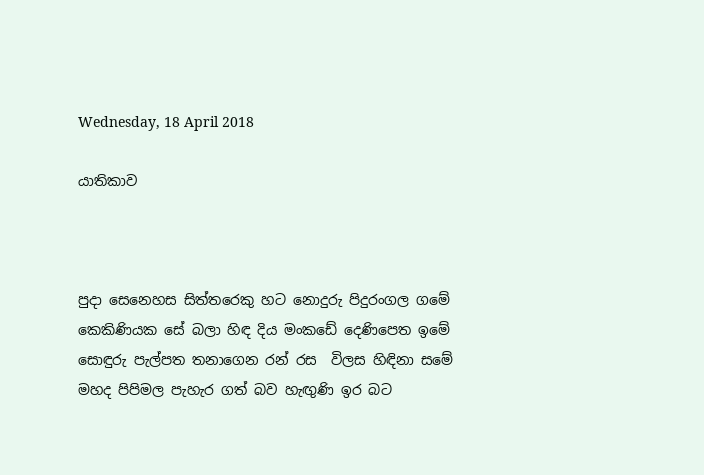Wednesday, 18 April 2018

යාතිකාව



පුදා සෙනෙහස සිත්තරෙකු හට නොදුරු පිදුරංගල ගමේ
කෙකිණියක සේ බලා හිඳ දිය මංකඩේ දෙණිපෙත ඉමේ
සොඳුරු පැල්පත තනාගෙන රන් රස  විලස හිඳිනා සමේ
මහද පිපිමල පැහැර ගත් බව හැඟුණි ඉර බට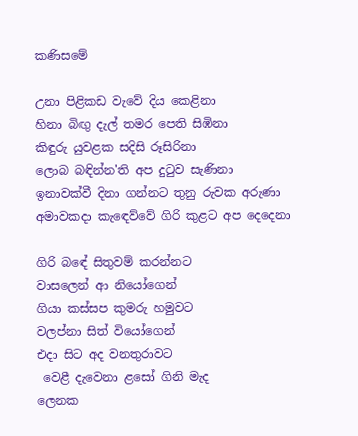කණිසමේ

උනා පිළිකඩ වැවේ දිය කෙළිනා
හිනා බිඟු දැල් තමර පෙති සිඹිනා
කිඳුරු යුවළක සදිසි රූසිරිනා
ලොබ බඳින්න'ති අප දුටුව සැණිනා
ඉනාවක්වී දිනා ගන්නට තුනු රුවක අරුණා
අමාවකදා කැඳෙව්වේ ගිරි කුළට අප දෙදෙනා

ගිරි බඳේ සිතුවම් කරන්නට
වාසලෙන් ආ නියෝගෙන්
ගියා කස්සප කුමරු හමුවට
වලප්නා සිත් වියෝගෙන්
එදා සිට අද වනතුරාවට
 වෙළී දැවෙනා ළසෝ ගිනි මැද
ලෙනක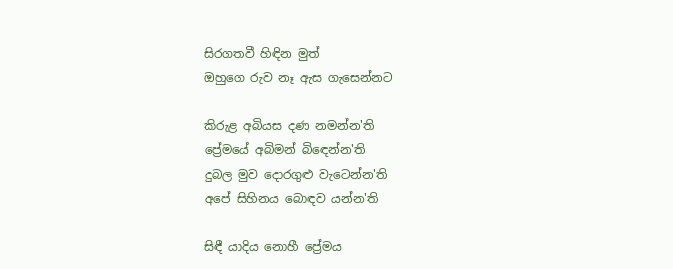සිරගතවී හිඳින මුත්
ඔහුගෙ රුව නෑ ඇස ගැසෙන්නට

කිරුළ අබියස දණ නමන්න'ති
ප්‍රේමයේ අබිමන් බිඳෙන්න'ති
දුබල මුව දොරගුළු වැටෙන්න'ති
අපේ සිහිනය බොඳව යන්න'ති

සිඳී යාදිය නොහී ප්‍රේමය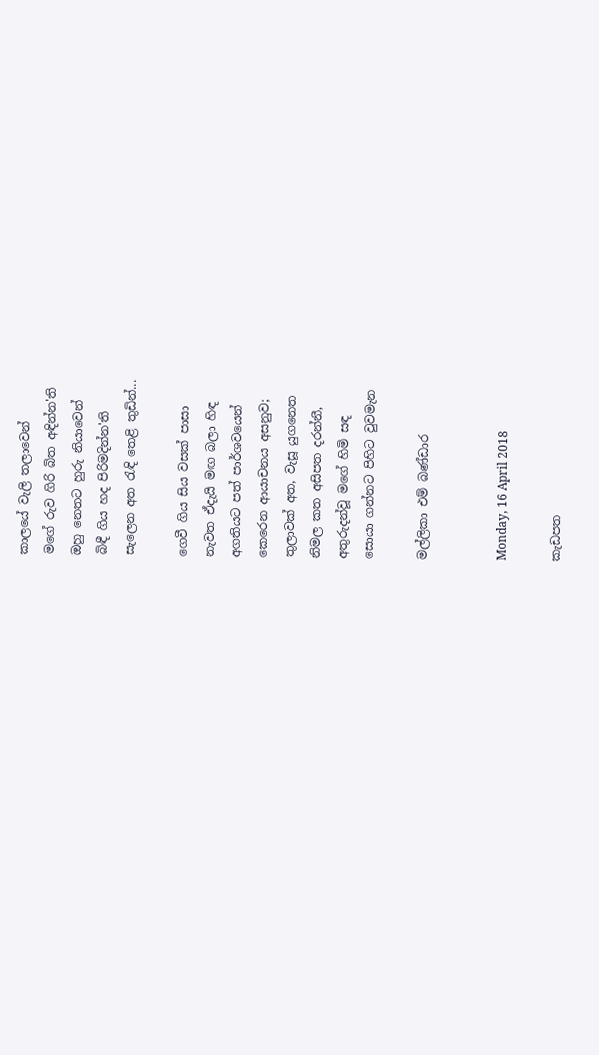කාලයේ වැලි තලාවෙන්
මගේ රුව ගිරි බිත අඳින්න'ති
ඔහු නෙතට හුරු නියාවෙන්
බිඳී ගිය හද පිරිමදින්න'ති
සැලෙන අත රැඳි තෙළි තුඩින්...

ගෙවී ගිය සිය වසක් පාසා
නැවත ඒදැයි මඟ බලා හිඳ
අගතියට පත් පාර්ශවයෙන්
කෙරෙන ආයාචනය අසනුව;
තුලාවක් අත, වැසූ යුගනෙත
නිමල කත අසිපත දරන්නී,
අතුරුදන්වූ මගේ හිමි සඳ
සොයා ගන්නට පිහිට වුවමැන

මල්ලිකා එම් බණ්ඩාර


Monday, 16 April 2018

කැඩපත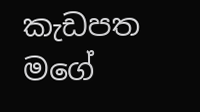කැඩපත මගේ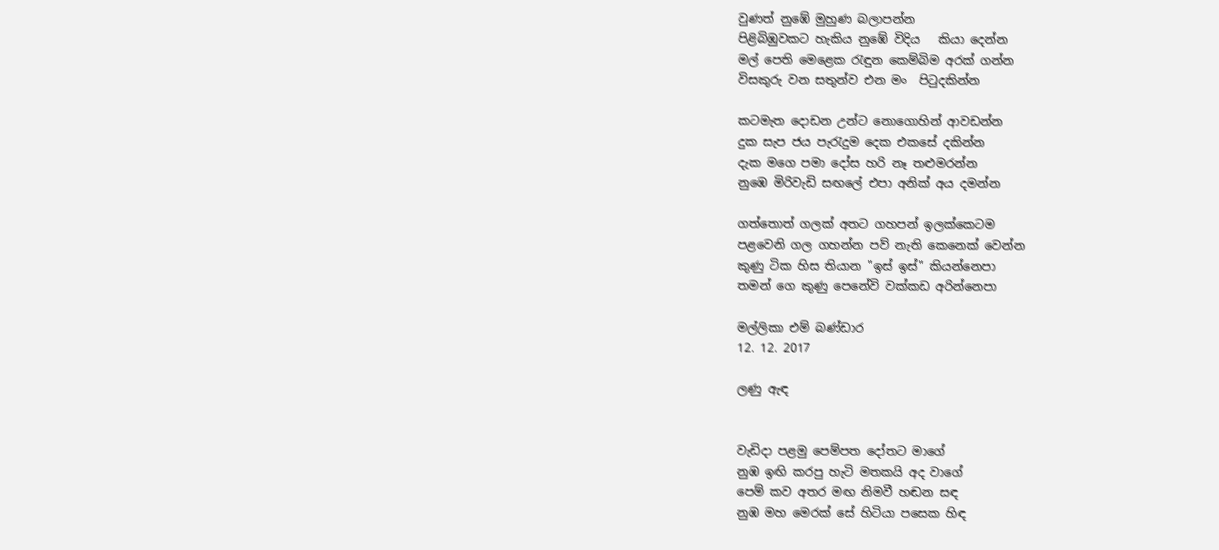වුණත් නුඹේ මුහුණ බලාපන්න
පිළිබිඹුවකට හැකිය නුඹේ විදිය   කියා දෙන්න
මල් පෙති මෙළෙක රැඳුන කෙම්බිම අරක් ගන්න
විසකුරු වන සතුන්ව එන මං  පිටුදකින්න

කටමැත දොඩන උන්ට නොගොහින් ආවඩන්න
දුක සැප ජය පැරැදුම දෙක එකසේ දකින්න
දැක මගෙ පමා දෝස හරි නෑ තළුමරන්න
නුඹෙ මිරිවැඩි සඟලේ එපා අනික් අය දමන්න

ගත්තොත් ගලක් අතට ගහපන් ඉලක්කෙටම
පළවෙනි ගල ගහන්න පව් නැති කෙනෙක් වෙන්න
කුණු ටික හිස තියාන "ඉස් ඉස්" කියන්නෙපා
තමන් ගෙ කුණු පෙනේවි වක්කඩ අරින්නෙපා

මල්ලිකා එම් බණ්ඩාර
12. 12. 2017

ලණු ඇඳ


වැඩිදා පළමු පෙම්පත දෝතට මාගේ
නුඹ ඉඟි කරපු හැටි මතකයි අද වාගේ
පෙම් කව අතර මඟ නිමවී හඬන සඳ
නුඹ මහ මෙරක් සේ හිටියා පසෙක හිඳ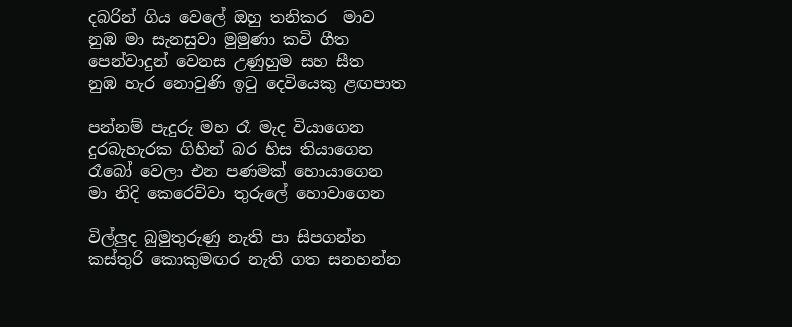දබරින් ගිය වෙලේ ඔහු තනිකර  මාව
නුඹ මා සැනසුවා මුමුණා කවි ගීත
පෙන්වාදුන් වෙනස උණුහුම සහ සීත
නුඹ හැර නොවුණි ඉටු දෙවියෙකු ළඟපාත

පන්නම් පැදුරු මහ රෑ මැද වියාගෙන
දුරබැහැරක ගිහින් බර හිස තියාගෙන
රෑබෝ වෙලා එන පණමක් හොයාගෙන
මා නිදි කෙරෙව්වා තුරුලේ හොවාගෙන

විල්ලුද බුමුතුරුණු නැති පා සිපගන්න
කස්තුරි කොකුමඟර නැති ගත සනහන්න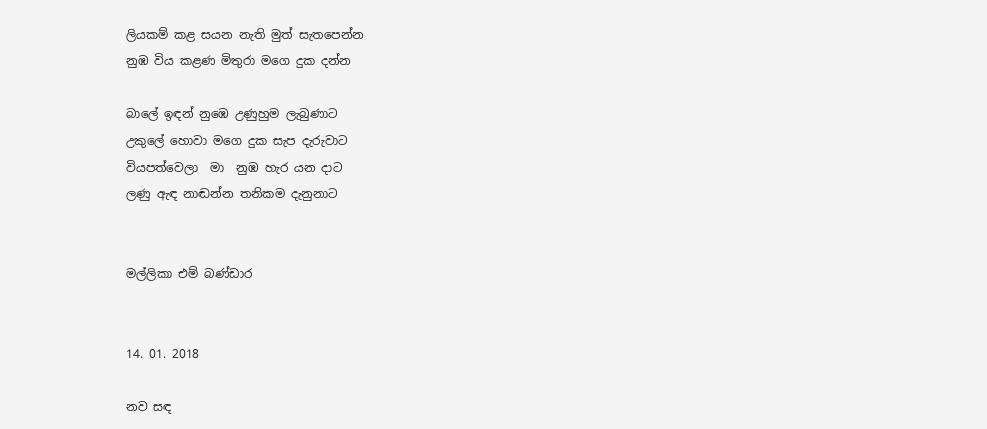ලියකම් කළ සයන නැති මුත් සැතපෙන්න
නුඹ විය කළණ මිතුරා මගෙ දුක දන්න

බාලේ ඉඳන් නුඹෙ උණුහුම ලැබුණාට
උකුලේ හොවා මගෙ දුක සැප දැරුවාට
වියපත්වෙලා  මා  නුඹ හැර යන දාට
ලණු ඇඳ නාඬන්න තනිකම දැනුනාට


මල්ලිකා එම් බණ්ඩාර


14. 01. 2018

නව සඳ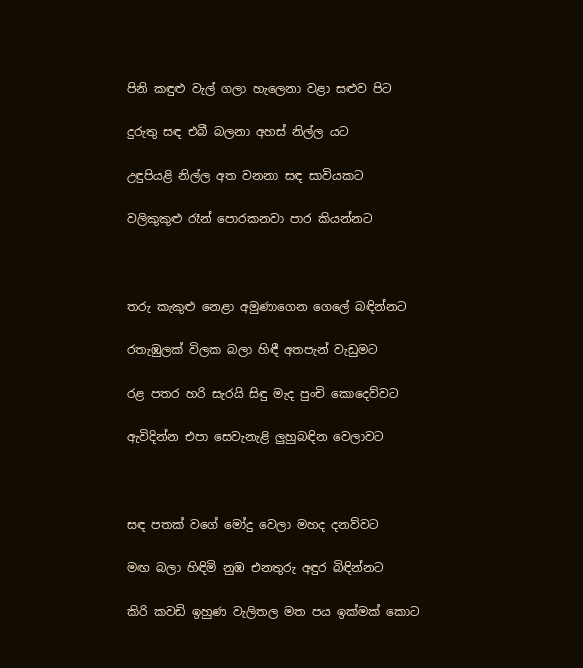පිනි කඳුළු වැල් ගලා හැලෙනා වළා සළුව පිට

දුරුතු සඳ එබී බලනා අහස් නිල්ල යට

උඳුපියළි නිල්ල අත වනනා සඳ සාවියකට

වලිකුකුළු රෑන් පොරකනවා පාර කියන්නට



තරු කැකුළු නෙළා අමුණාගෙන ගෙලේ බඳින්නට

රතැඹුලක් විලක බලා හිඳී අතපැන් වැඩුමට

රළ පතර හරි සැරයි සිඳු මැද පුංචි කොදෙව්වට

ඇවිදින්න එපා සෙවැනැළි ලුහුබඳින වෙලාවට



සඳ පතක් වගේ මෝදු වෙලා මහද දනව්වට

මඟ බලා හිඳිමි නුඹ එනතුරු අඳුර බිඳින්නට

කිරි කවඩි ඉහුණ වැලිතල මත පය ඉක්මක් කොට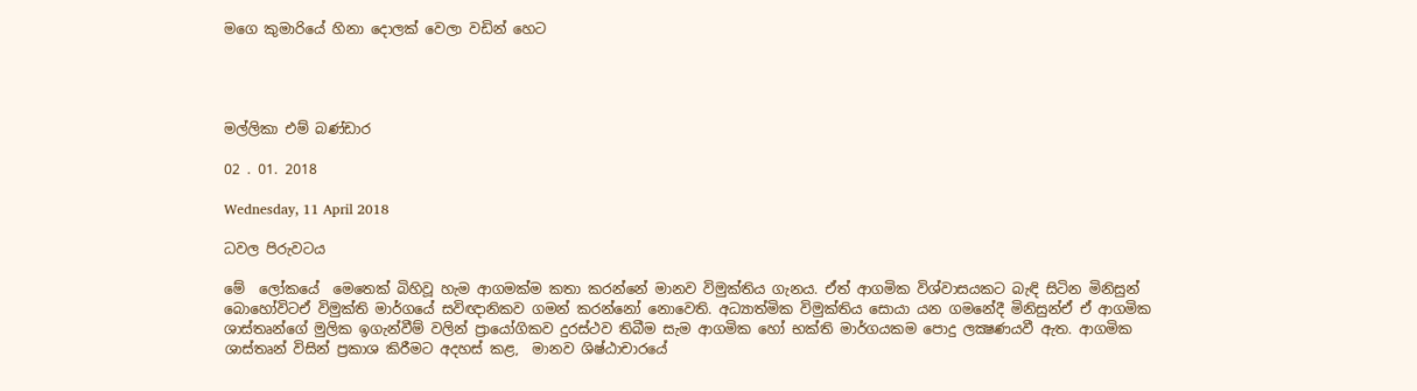මගෙ කුමාරියේ හිනා දොලක් වෙලා වඩින් හෙට




මල්ලිකා එම් බණ්ඩාර

02 . 01. 2018

Wednesday, 11 April 2018

ධවල පිරුවටය

මේ  ලෝකයේ  මෙතෙක් බිහිවූ හැම ආගමක්ම කතා කරන්නේ මානව විමුක්තිය ගැනය. ඒත් ආගමික විශ්වාසයකට බැඳි සිටින මිනිසුන් බොහෝවිටඒ විමුක්ති මාර්ගයේ සවිඥානිකව ගමන් කරන්නෝ නොවෙති. අධ්‍යාත්මික විමුක්තිය සොයා යන ගමනේදී මිනිසුන්ඒ ඒ ආගමික ශාස්තෘන්ගේ මුලික ඉගැන්වීම් වලින් ප්‍රායෝගිකව දුරස්ථව තිබීම සැම ආගමික හෝ භක්ති මාර්ගයකම පොදු ලක්‍ෂණයවී ඇත. ආගමික ශාස්තෘන් විසින් ප්‍රකාශ කිරීමට අදහස් කළ,  මානව ශිෂ්ඨාචාරයේ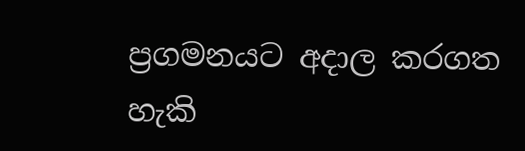ප්‍රගමනයට අදාල කරගත හැකි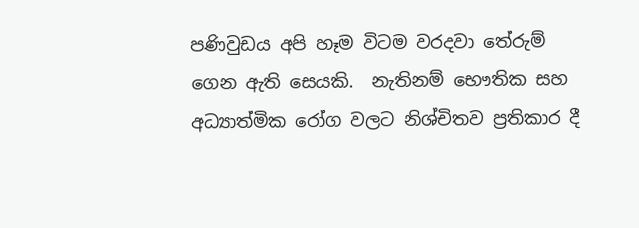පණිවුඩය අපි හෑම විටම වරදවා තේරුම් ගෙන ඇති සෙයකි.  නැතිනම් භෞතික සහ අධ්‍යාත්මික රෝග වලට නිශ්චිතව ප්‍රතිකාර දී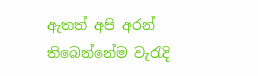ඇතත් අපි අරන් තිබෙන්නේම වැරැදි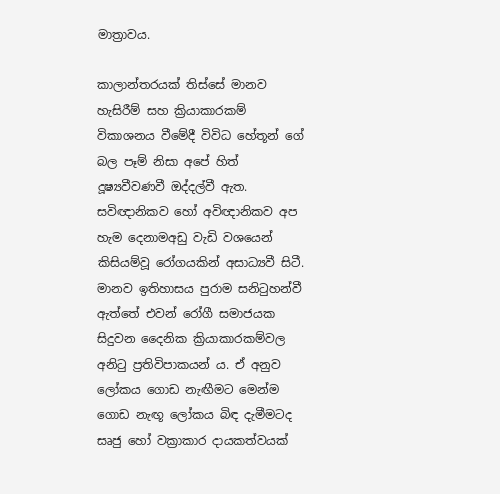මාත්‍රාවය.

කාලාන්තරයක් තිස්සේ මානව හැසිරීම් සහ ක්‍රියාකාරකම් විකාශනය වීමේදී විවිධ හේතූන් ගේ බල පෑම් නිසා අපේ හිත් දූෂ්‍යවීවණවී ඔද්දල්වී ඇත. සවිඥානිකව හෝ අවිඥානිකව අප හැම දෙනාමඅඩු වැඩි වශයෙන් කිසියම්වූ රෝගයකින් අසාධ්‍යවී සිටී. මානව ඉතිහාසය පුරාම සනිටුහන්වී ඇත්තේ එවන් රෝගී සමාජයක සිදුවන දෛනික ක්‍රියාකාරකම්වල අනිටු ප්‍රතිවිපාකයන් ය. ඒ අනුව ලෝකය ගොඩ නැඟීමට මෙන්ම ගොඩ නැඟූ ලෝකය බිඳ දැමීමටද සෘජු හෝ වක්‍රාකාර දායකත්වයක්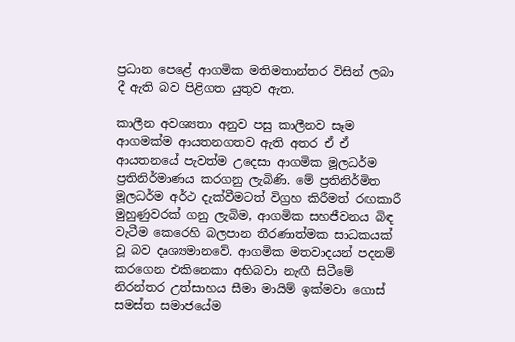ප්‍රධාන පෙළේ ආගමික මතිමතාන්තර විසින් ලබා දී ඇති බව පිළිගත යුතුව ඇත.

කාලීන අවශ්‍යතා අනුව පසු කාලීනව සෑම ආගමක්ම ආයතනගතව ඇති අතර ඒ ඒ ආයතනයේ පැවත්ම උදෙසා ආගමික මූලධර්ම ප්‍රතිනිර්මාණය කරගනු ලැබිණි. මේ ප්‍රතිනිර්මිත මූලධර්ම අර්ථ දැක්වීමටත් විග්‍රහ කිරීමත් රඟකාරී මුහුණුවරක් ගනු ලැබිම, ආගමික සහජීවනය බිඳ වැටීම කෙරෙහි බලපාන තීරණාත්මක සාධකයක් වූ බව දෘශ්‍යමානවේ. ආගමික මතවාදයන් පදනම් කරගෙන එකිනෙකා අභිබවා නැඟී සිටීමේ නිරන්තර උත්සාහය සීමා මායිම් ඉක්මවා ගොස් සමස්ත සමාජයේම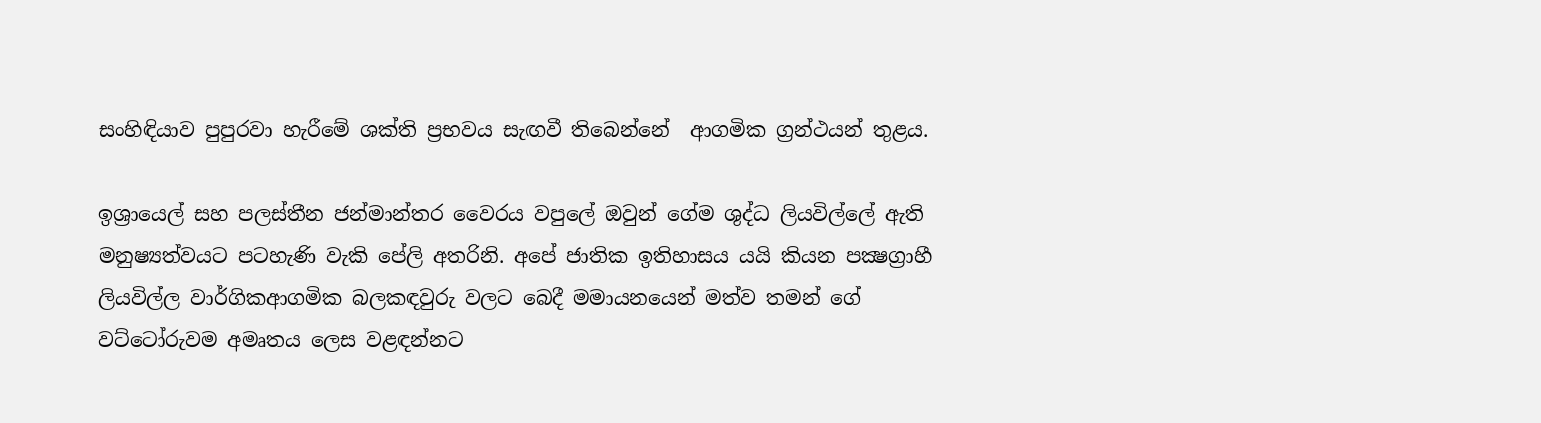සංහිඳියාව පුපුරවා හැරීමේ ශක්ති ප්‍රභවය සැඟවී තිබෙන්නේ  ආගමික ග්‍රන්ථයන්‍ තුළය.

ඉශ්‍රායෙල් සහ පලස්තීන ජන්මාන්තර වෛරය වපුලේ ඔවුන් ගේම ශුද්ධ ලියවිල්ලේ ඇති මනුෂ්‍යත්වයට පටහැණි වැකි පේලි අතරිනි. අපේ ජාතික ඉතිහාසය යයි කියන පක්‍ෂග්‍රාහී ලියවිල්ල වාර්ගිකආගමික බලකඳවුරු වලට බෙදී මමායනයෙන් මත්ව තමන් ගේ වට්ටෝරුවම අමෘතය ලෙස වළඳන්නට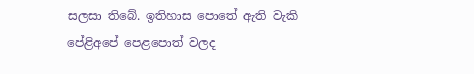සලසා තිබේ. ඉතිහාස පොතේ ඇති වැකි පේළිඅපේ පෙළපොත් වලද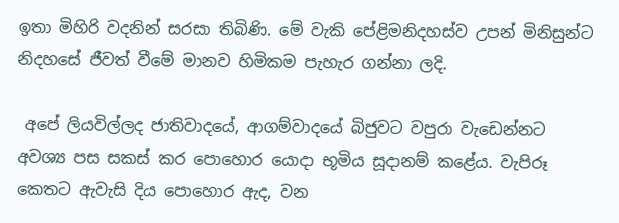ඉතා මිහිරි වදනින් සරසා තිබිණි. මේ වැකි පේළිමනිදහස්ව උපන් මිනිසුන්ට නිදහසේ ජීවත් වීමේ මානව හිමිකම පැහැර ගන්නා ලදි.

 අපේ ලියවිල්ලද ජාතිවාදයේ, ආගම්වාදයේ බිජුවට වපුරා වැඩෙන්නට අවශ්‍ය පස සකස් කර පොහොර යොදා භූමිය සූදානම් කළේය. වැපිරූ කෙතට ඇවැසි දිය පොහොර ඇද, වන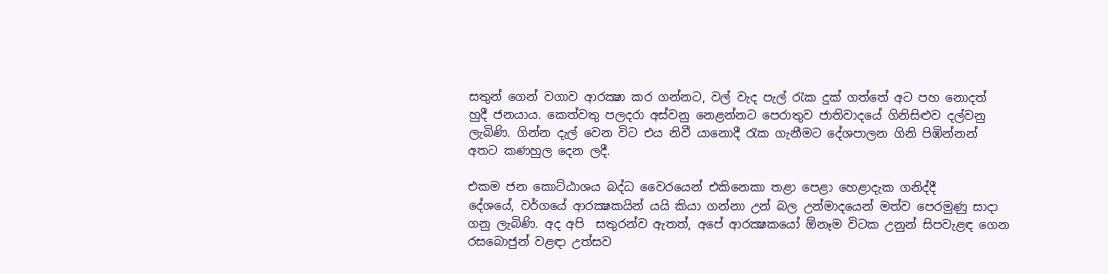සතුන් ගෙන් වගාව ආරක්‍ෂා කර ගන්නට, වල් වැද පැල් රැක දුක් ගත්තේ අට පහ නොදත් හුදී ජනයාය. කෙත්වතු පලදරා අස්වනු නෙළන්නට පෙරාතුව ජාතිවාදයේ ගිනිසිළුව දල්වනු ලැබිණි. ගින්න දැල් වෙන විට එය නිවී යානොදී රැක ගැනීමට දේශපාලන ගිනි පිඹින්නන් අතට කණහුල දෙන ලදී.

එකම ජන කොට්ඨාශය බද්ධ වෛරයෙන් එකිනෙකා තළා පෙළා හෙළාදැක ගනිද්දී
දේශයේ, වර්ගයේ ආරක්‍ෂකයින් යයි කියා ගන්නා උන් බල උන්මාදයෙන් මත්ව පෙරමුණු සාදා ගනු ලැබිණි. අද අපි  සතුරන්ව ඇතත්, අපේ ආරක්‍ෂකයෝ ඕනෑම විටක උනුන් සිපවැළඳ ගෙන රසබොජුන් වළඳා උත්සව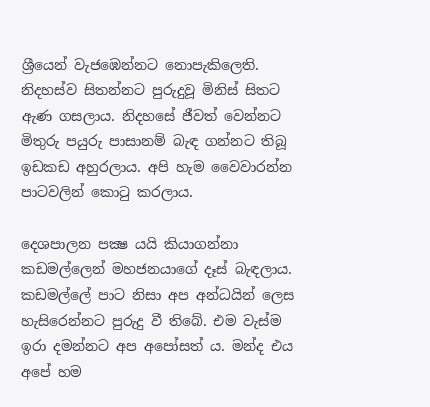ශ්‍රීයෙන් වැජඹෙන්නට නොපැකිලෙති. නිදහස්ව සිතන්නට පුරුදුවූ මිනිස් සිතට ඇණ ගසලාය. නිදහසේ ජීවත් වෙන්නට මිතුරු පයුරු පාසානම් බැඳ ගන්නට තිබූ ඉඩකඩ අහුරලාය. අපි හැම වෛවාරන්න පාටවලින් කොටු කරලාය.

දෙශපාලන පක්‍ෂ යයි කියාගන්නා කඩමල්ලෙන් මහජනයාගේ දෑස් බැඳලාය. කඩමල්ලේ පාට නිසා අප අන්ධයින් ලෙස හැසිරෙන්නට පුරුදු වී තිබේ. එම වැස්ම ඉරා දමන්නට අප අපෝසත් ය. මන්ද එය අපේ හම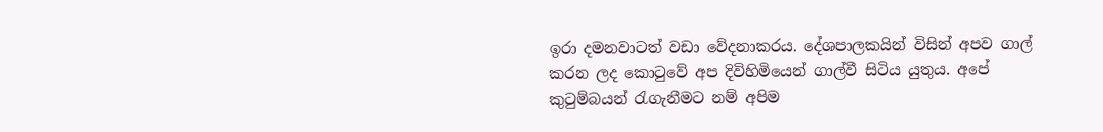ඉරා දමනවාටත් වඩා වේදනාකරය. දේශපාලකයින් විසින් අපව ගාල් කරන ලද කොටුවේ අප දිවිහිමියෙන් ගාල්වී සිටිය යුතුය. අපේ කුටුම්බයන් රැගැනීමට නම් අපිම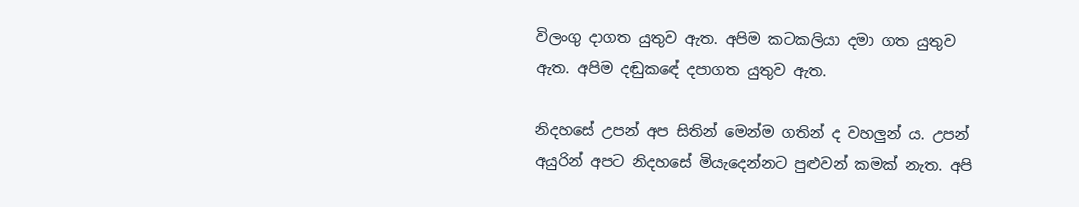විලංගු දාගත යුතුව ඇත. අපිම කටකලියා දමා ගත යුතුව ඇත. අපිම දඬුකඳේ දපාගත යුතුව ඇත.

නිදහසේ උපන් අප සිතින් මෙන්ම ගතින් ද වහලුන් ය. උපන් අයුරින් අපට නිදහසේ මියැදෙන්නට පුළුවන් කමක් නැත. අපි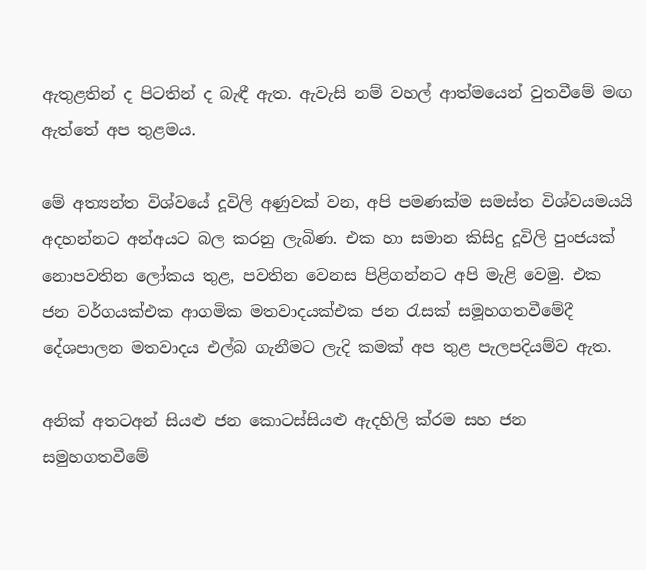ඇතුළතින් ද පිටතින් ද බැඳී ඇත. ඇවැසි නම් වහල් ආත්මයෙන් වුතවීමේ මඟ ඇත්තේ අප තුළමය.

මේ අත්‍යන්ත විශ්වයේ දූවිලි අණුවක් වන, අපි පමණක්ම සමස්ත විශ්වයමයයි අදහන්නට අන්අයට බල කරනු ලැබිණ. එක හා සමාන කිසිදු දූවිලි පුංජයක් නොපවතින ලෝකය තුළ, පවතින වෙනස පිළිගන්නට අපි මැළි වෙමු. එක ජන වර්ගයක්එක ආගමික මතවාදයක්එක ජන රැසක් සමූහගතවීමේදී දේශපාලන මතවාදය එල්බ ගැනීමට ලැදි කමක් අප තුළ පැලපදියම්ව ඇත.

අනික් අතටඅන් සියළු ජන කොටස්සියළු ඇදහිලි ක්රම සහ ජන සමුහගතවීමේ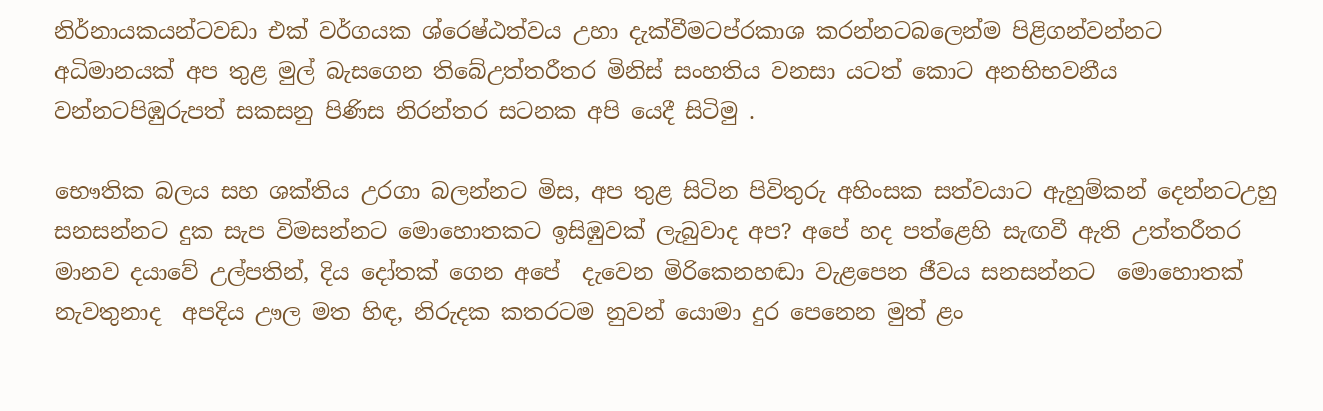නිර්නායකයන්ටවඩා එක් වර්ගයක ශ්රෙෂ්ඨත්වය උහා දැක්වීමටප්රකාශ කරන්නටබලෙන්ම පිළිගන්වන්නට
අධිමානයක් අප තුළ මුල් බැසගෙන තිබේඋත්තරීතර මිනිස් සංහතිය වනසා යටත් කොට අනභිභවනීය වන්නටපිඹුරුපත් සකසනු පිණිස නිරන්තර සටනක අපි යෙදී සිටිමු .

භෞතික බලය සහ ශක්තිය උරගා බලන්නට මිස, අප තුළ සිටින පිවිතුරු අහිංසක සත්වයාට ඇහුම්කන් දෙන්නටඋහු සනසන්නට දුක සැප විමසන්නට මොහොතකට ඉසිඹුවක් ලැබුවාද අප? අපේ හද පත්ළෙහි සැඟවී ඇති උත්තරීතර මානව දයාවේ උල්පතින්, දිය දෝතක් ගෙන අපේ  දැවෙන මිරිකෙනහඬා වැළපෙන ජීවය සනසන්නට  මොහොතක් නැවතුනාද  අපදිය ඌල මත හිඳ, නිරුදක කතරටම නුවන් යොමා දුර පෙනෙන මුත් ළං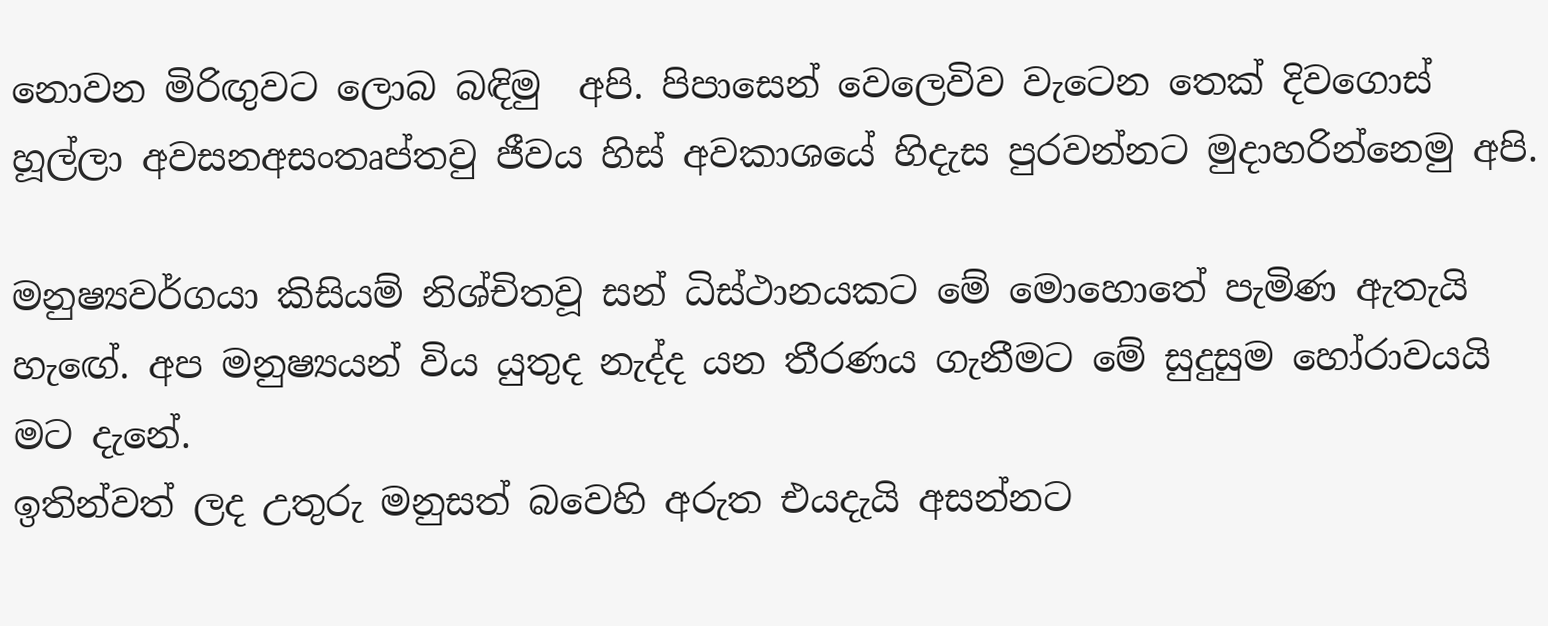නොවන මිරිඟුවට ලොබ බඳිමු  අපි. පිපාසෙන් වෙලෙවිව වැටෙන තෙක් දිවගොස් හූල්ලා අවසනඅසංතෘප්තවු ජීවය හිස් අවකාශයේ හිදැස පුරවන්නට මුදාහරින්නෙමු අපි.

මනුෂ්‍යවර්ගයා කිසියම් නිශ්චිතවූ සන් ධිස්ථානයකට මේ මොහොතේ පැමිණ ඇතැයි හැඟේ. අප මනුෂ්‍යයන් විය යුතුද නැද්ද යන තීරණය ගැනීමට මේ සුදුසුම හෝරාවයයි මට දැනේ.
ඉතින්වත් ලද උතුරු මනුසත් බවෙහි අරුත එයදැයි අසන්නට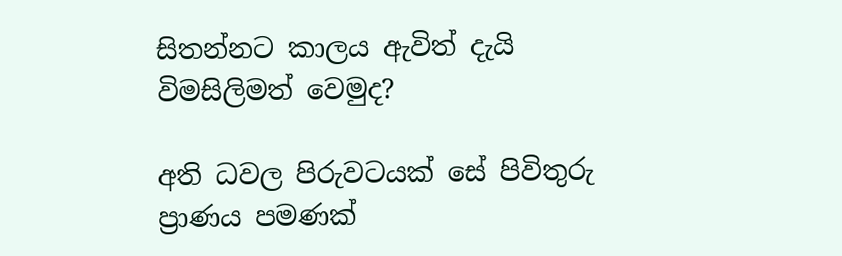සිතන්නට කාලය ඇවිත් දැයි විමසිලිමත් වෙමුද?

අති ධවල පිරුවටයක් සේ පිවිතුරු ප්‍රාණය පමණක්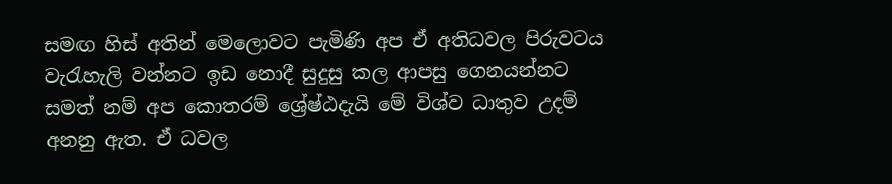සමඟ හිස් අතින් මෙලොවට පැමිණි අප ඒ අතිධවල පිරුවටය වැරැහැලි වන්නට ඉඩ නොදී සුදුසු කල ආපසු ගෙනයන්නට සමත් නම් අප කොතරම් ශ්‍රේෂ්ඨදැයි මේ විශ්ව ධාතුව උදම් අනනු ඇත. ඒ ධවල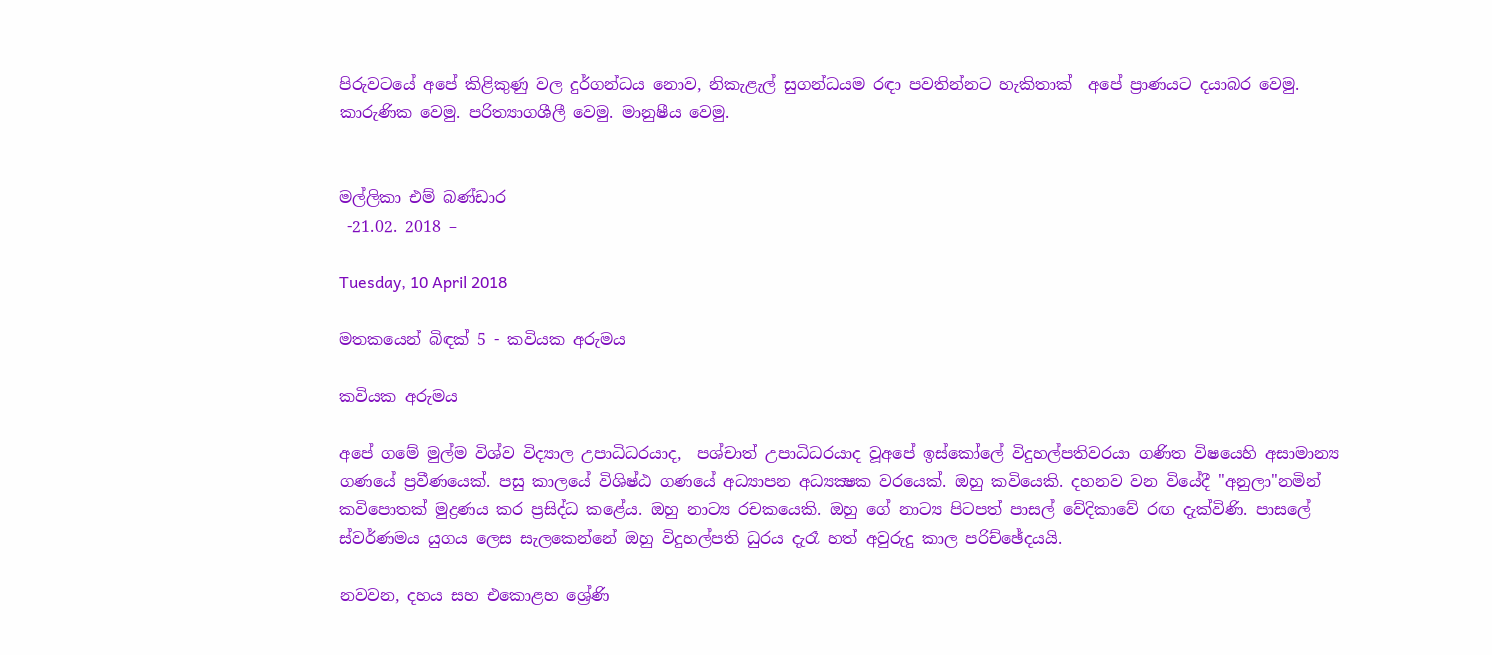පිරුවටයේ අපේ කිළිකුණු වල දුර්ගන්ධය නොව, නිකැළැල් සුගන්ධයම රඳා පවතින්නට හැකිතාක්  අපේ ප්‍රාණයට දයාබර වෙමු. කාරුණික වෙමු. පරිත්‍යාගශීලී වෙමු. මානුෂීය වෙමු.


මල්ලිකා එම් බණ්ඩාර
 -21.02. 2018 –

Tuesday, 10 April 2018

මතකයෙන් බිඳක් 5 - කවියක අරුමය

කවියක අරුමය

අපේ ගමේ මුල්ම විශ්ව විද්‍යාල උපාධිධරයාද,  පශ්චාත් උපාධිධරයාද වූඅපේ ඉස්කෝලේ විදුහල්පතිවරයා ගණිත විෂයෙහි අසාමාන්‍ය ගණයේ ප්‍රවීණයෙක්. පසු කාලයේ විශිෂ්ඨ ගණයේ අධ්‍යාපන අධ්‍යක්‍ෂක වරයෙක්. ඔහු කවියෙකි. දහනව වන වියේදී "අනුලා"නමින් කවිපොතක් මුද්‍රණය කර ප්‍රසිද්ධ කළේය. ඔහු නාට්‍ය රචකයෙකි. ඔහු ගේ නාට්‍ය පිටපත් පාසල් වේදිකාවේ රඟ දැක්විණි. පාසලේ ස්වර්ණමය යුගය ලෙස සැලකෙන්නේ ඔහු විදුහල්පති ධුරය දැරෑ හත් අවුරුදු කාල පරිච්ඡේදයයි.

නවවන, දහය සහ එකොළහ ශ්‍රේණි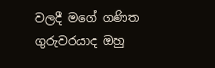වලදී මගේ ගණිත ගුරුවරයාද ඔහු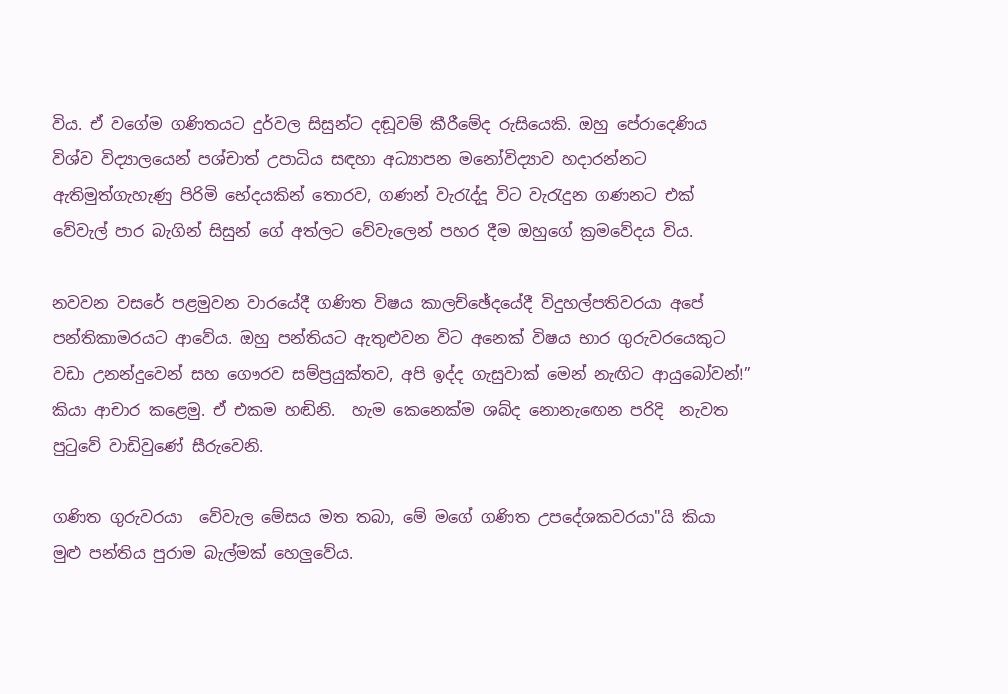විය. ඒ වගේම ගණිතයට දුර්වල සිසුන්ට දඬූවම් කීරීමේද රුසියෙකි. ඔහු පේරාදෙණිය විශ්ව විද්‍යාලයෙන් පශ්චාත් උපාධිය සඳහා අධ්‍යාපන මනෝවිද්‍යාව හදාරන්නට ඇතිමුත්ගැහැණු පිරිමි භේදයකින් තොරව, ගණන් වැරැද්දූ විට වැරැදුන ගණනට එක් වේවැල් පාර බැගින් සිසුන් ගේ අත්ලට වේවැලෙන් පහර දීම ඔහුගේ ක්‍රමවේදය විය.

නවවන වසරේ පළමුවන වාරයේදී ගණිත විෂය කාලච්ඡේදයේදී විදුහල්පතිවරයා අපේ පන්තිකාමරයට ආවේය. ඔහු පන්තියට ඇතුළුවන විට අනෙක් විෂය භාර ගුරුවරයෙකුට වඩා උනන්දුවෙන් සහ ගෞරව සම්ප්‍රයුක්තව, අපි ඉද්ද ගැසුවාක් මෙන් නැඟිට ආයුබෝවන්!” කියා ආචාර කළෙමු. ඒ එකම හඬිනි.  හැම කෙනෙක්ම ශබ්ද නොනැඟෙන පරිදි  නැවත පුටුවේ වාඩිවුණේ සීරුවෙනි.

ගණිත ගුරුවරයා  වේවැල මේසය මත තබා, මේ මගේ ගණිත උපදේශකවරයා"යි කියා මුළු පන්තිය පුරාම බැල්මක් හෙලුවේය.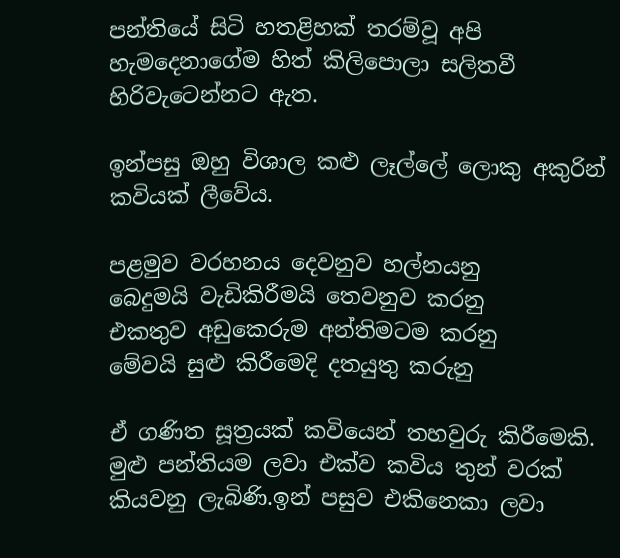පන්තියේ සිටි හතළිහක් තරම්වූ අපි හැමදෙනාගේම හිත් කිලිපොලා සලිතවී හිරිවැටෙන්නට ඇත.

ඉන්පසු ඔහු විශාල කළු ලෑල්ලේ ලොකු අකුරින් කවියක් ලීවේය.

පළමුව වරහනය දෙවනුව හල්නයනු
බෙදුමයි වැඩිකිරීමයි තෙවනුව කරනු
එකතුව අඩුකෙරුම අන්තිමටම කරනු
මේවයි සුළු කිරීමෙදි දතයුතු කරුනු

ඒ ගණිත සූත්‍රයක් කවියෙන් තහවුරු කිරීමෙකි. මුළු පන්තියම ලවා එක්ව කවිය තුන් වරක් කියවනු ලැබිණි.ඉන් පසුව එකිනෙකා ලවා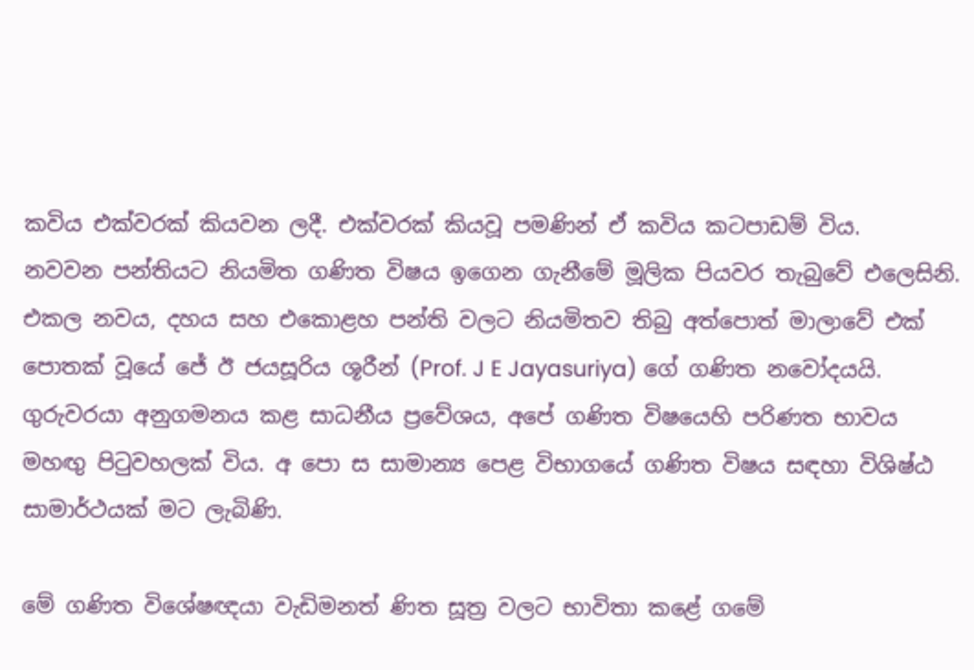කවිය එක්වරක් කියවන ලදී. එක්වරක් කියවූ පමණින් ඒ කවිය කටපාඩම් විය.
නවවන පන්තියට නියමිත ගණිත විෂය ඉගෙන ගැනීමේ මූලික පියවර තැබුවේ එලෙසිනි. එකල නවය, දහය සහ එකොළහ පන්ති වලට නියමිතව තිබු අත්පොත් මාලාවේ එක් පොතක් වූයේ ජේ ඊ ජයසූරිය ශූරීන් (Prof. J E Jayasuriya) ගේ ගණිත නවෝදයයි. ගුරුවරයා අනුගමනය කළ සාධනීය ප්‍රවේශය, අපේ ගණිත විෂයෙහි පරිණත භාවය මහඟු පිටුවහලක් විය. අ පො ස සාමාන්‍ය පෙළ විභාගයේ ගණිත විෂය සඳහා විශිෂ්ඨ සාමාර්ථයක් මට ලැබිණි.

මේ ගණිත විශේෂඥයා වැඩිමනත් ණිත සූත්‍ර වලට භාවිතා කළේ ගමේ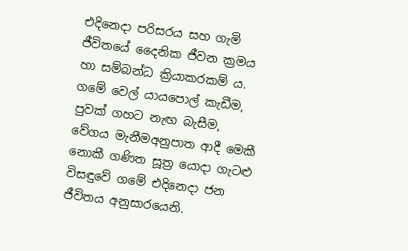එදිනෙදා පරිසරය සහ ගැමි ජීවිතයේ දෛනික ජීවන ක්‍රමය හා සම්බන්ධ ක්‍රියාකරකම්‍ ය. ගමේ වෙල් යායපොල් කැඩීම, පුවක් ගහට නැඟ බැසීම, වේගය මැනීමඅනුපාත ආදී මෙකී නොකී ගණිත සූත්‍ර යොදා ගැටළු විසඳුවේ ගමේ එදිනෙදා ජන ජීවිතය අනුසාරයෙනි.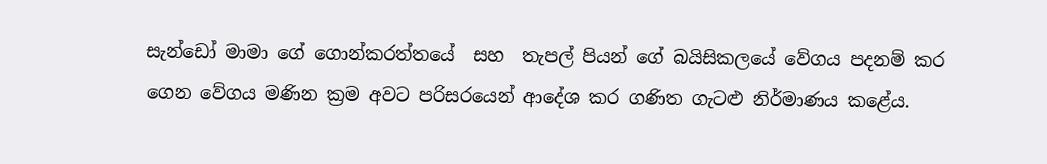සැන්ඩෝ මාමා ගේ ගොන්කරත්තයේ  සහ  තැපල් පියන් ගේ බයිසිකලයේ වේගය පදනම් කර ගෙන වේගය මණින ක්‍රම අවට පරිසරයෙන් ආදේශ කර ගණිත ගැටළු නිර්මාණය කළේය.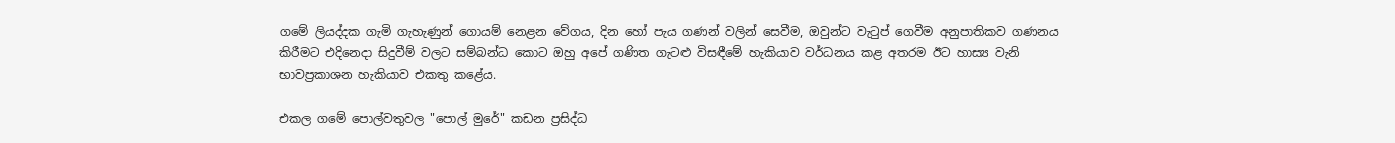ගමේ ලියද්දක ගැමි ගැහැණුන් ගොයම් නෙළන වේගය, දින හෝ පැය ගණන් වලින් සෙවීම, ඔවුන්ට වැටුප් ගෙවීම අනුපාතිකව ගණනය කිරීමට එදිනෙදා සිදුවීම් වලට සම්බන්ධ කොට ඔහු අපේ ගණිත ගැටළු විසඳීමේ හැකියාව වර්ධනය කළ අතරම ඊට හාස්‍ය වැනි භාවප්‍රකාශන හැකියාව එකතු කළේය.

එකල ගමේ පොල්වතුවල "පොල් මුරේ" කඩන ප්‍රසිද්ධ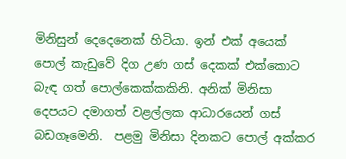මිනිසුන් දෙදෙනෙක් හිටියා. ඉන් එක් අයෙක් පොල් කැඩුවේ දිග උණ ගස් දෙකක් එක්කොට බැඳ ගත් පොල්කෙක්කකිනි. අනික් මිනිසා  දෙපයට දමාගත් වළල්ලක ආධාරයෙන් ගස් බඩගෑමෙනි.  පළමු මිනිසා දිනකට පොල් අක්කර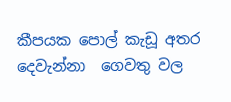කීපයක පොල් කැඩූ අතර දෙවැන්නා  ගෙවතු වල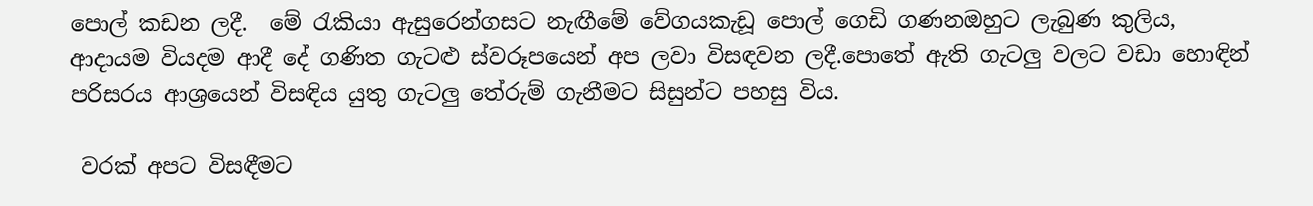පොල් කඩන ලදී.  මේ රැකියා ඇසුරෙන්ගසට නැඟීමේ වේගයකැඩූ පොල් ගෙඩි ගණනඔහුට ලැබුණ කුලිය, ආදායම වියදම ආදී දේ ගණිත ගැටළු ස්වරූපයෙන් අප ලවා විසඳවන ලදී.පොතේ ඇති ගැටලු වලට වඩා හොඳින් පරිසරය ආශ්‍රයෙන් විසඳිය යුතු ගැටලු තේරුම් ගැනීමට සිසුන්ට පහසු විය.

 වරක් අපට විසඳීමට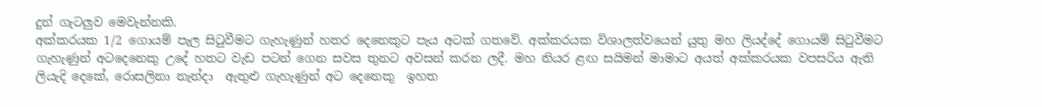දුන් ගැටලුව මෙවැන්නකි.
අක්කරයක 1/2 ගොයම් පැල සිටුවීමට ගැහැණුන් හතර දෙනෙකුට පැය අටක් ගතවේ. අක්කරයක විශාලත්වයෙන් යුතු මහ ලියද්දේ ගොයම් සිටුවීමට ගැහැණුන් අටදෙනෙකු උදේ හතට වැඩ පටන් ගෙන සවස තුනට අවසන් කරන ලදී. මහ නියර ළඟ සයිමන් මාමාට අයත් අක්කරයක වපසරිය ඇති ලියැදි දෙකේ, රොසලිනා නැන්දා  ඇතුළු ගැහැණුන් අට දෙනෙකු  ඉහත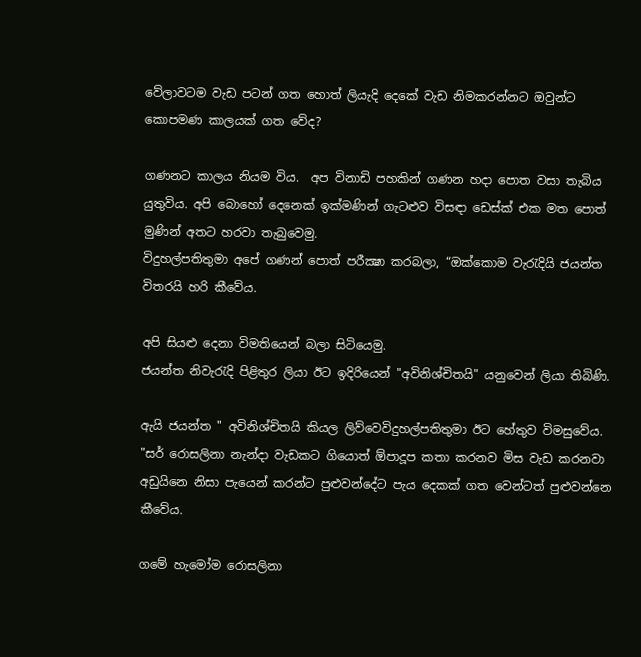වේලාවටම වැඩ පටන් ගත හොත් ලියැදි දෙකේ වැඩ නිමකරන්නට ඔවුන්ට කොපමණ කාලයක් ගත වේද?

ගණනට කාලය නියම විය.  අප විනාඩි පහකින් ගණන හදා පොත වසා තැබිය යුතුවිය. අපි බොහෝ දෙනෙක් ඉක්මණින් ගැටළුව විසඳා ඩෙස්ක් එක මත පොත් මුණින් අතට හරවා තැබුවෙමු.
විදුහල්පතිතුමා අපේ ගණන් පොත් පරීක්‍ෂා කරබලා, “ඔක්කොම වැරැදියි ජයන්ත විතරයි හරි කීවේය.

අපි සියළු දෙනා විමතියෙන් බලා සිටියෙමු.
ජයන්ත නිවැරැදි පිළිතුර ලියා ඊට ඉදිරියෙන් "අවිනිශ්චිතයි" යනුවෙන් ලියා තිබිණි.

ඇයි ජයන්ත " අවිනිශ්චිතයි කියල ලිව්වෙවිදුහල්පතිතුමා ඊට හේතුව විමසුවේය.
"සර් රොසලිනා නැන්දා වැඩකට ගියොත් ඕපාදූප කතා කරනව මිස වැඩ කරනවා අඩුයිනෙ නිසා පැයෙන් කරන්ට පුළුවන්දේට පැය දෙකක් ගත වෙන්ටත් පුළුවන්නෙ කීවේය.

ගමේ හැමෝම රොසලිනා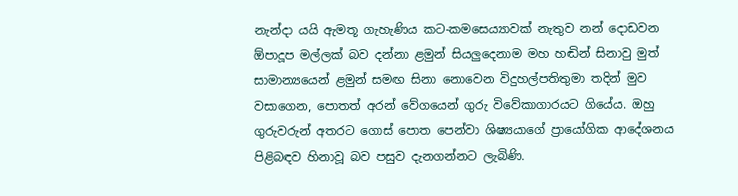නැන්දා යයි ඇමතූ ගැහැණිය කට-කමසෙය්‍යාවක් නැතුව නන් දොඩවන ඕපාදූප මල්ලක් බව දන්නා ළමුන් සියලුදෙනාම මහ හඬින් සිනාවු මුත් සාමාන්‍යයෙන් ළමුන් සමඟ සිනා නොවෙන විදුහල්පතිතුමා තදින් මුව වසාගෙන, පොතත් අරන් වේගයෙන් ගුරු විවේකාගාරයට ගියේය. ඔහු ගුරුවරුන් අතරට ගොස් පොත පෙන්වා ශිෂ්‍යයාගේ ප්‍රායෝගික ආදේශනය පිළිබඳව හිනාවූ බව පසුව දැනගන්නට ලැබිණි.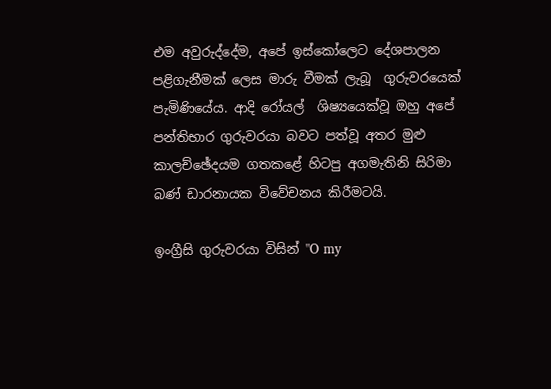එම අවුරුද්දේම, අපේ ඉස්කෝලෙට දේශපාලන පළිගැනීමක් ලෙස මාරු වීමක් ලැබූ  ගුරුවරයෙක් පැමිණියේය. ආදි රෝයල්  ශිෂ්‍යයෙක්වූ ඔහු අපේ පන්තිභාර ගුරුවරයා බවට පත්වූ අතර මුළු කාලච්ඡේදයම ගතකළේ හිටපු අගමැතිනි සිරිමා බණ් ඩාරනායක විවේචනය කිරීමටයි.

ඉංග්‍රීසි ගුරුවරයා විසින් "O my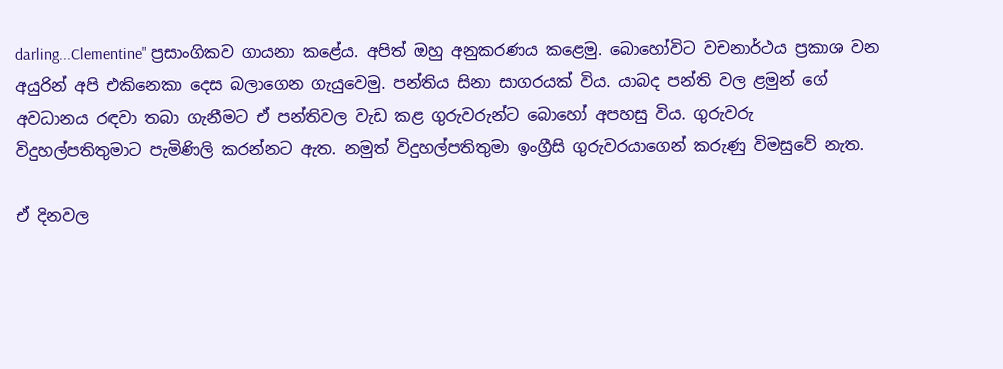darling...Clementine" ප්‍රසාංගිකව ගායනා කළේය. අපිත් ඔහු අනුකරණය කළෙමු. බොහෝවිට වචනාර්ථය ප්‍රකාශ වන අයුරින් අපි එකිනෙකා දෙස බලාගෙන ගැයුවෙමු. පන්තිය සිනා සාගරයක් විය. යාබද පන්ති වල ළමුන් ගේ අවධානය රඳවා තබා ගැනීමට ඒ පන්තිවල වැඩ කළ ගුරුවරුන්ට බොහෝ අපහසු විය. ගුරුවරු විදුහල්පතිතුමාට පැමිණිලි කරන්නට ඇත. නමුත් විදුහල්පතිතුමා ඉංග්‍රීසි ගුරුවරයාගෙන් කරුණු විමසුවේ නැත.

ඒ දිනවල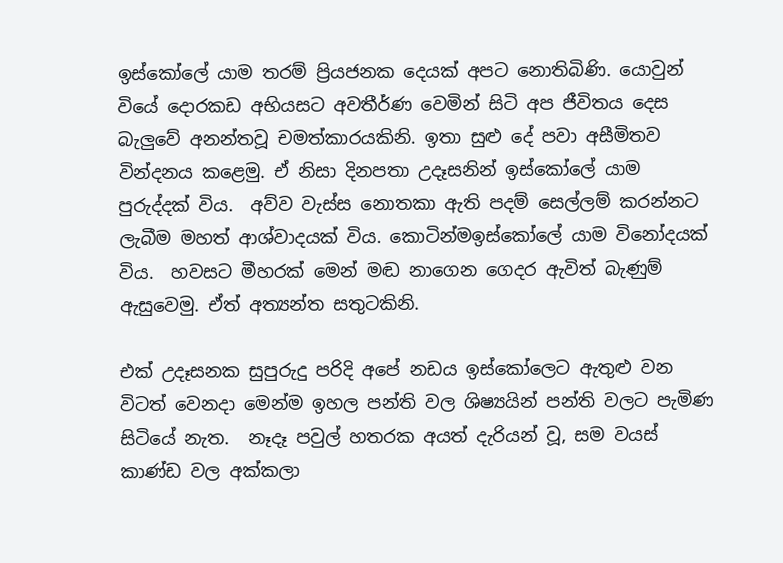ඉස්කෝලේ යාම තරම් ප්‍රියජනක දෙයක් අපට නොතිබිණි. යොවුන් වියේ දොරකඩ අභියසට අවතීර්ණ වෙමින් සිටි අප ජීවිතය දෙස බැලුවේ අනන්තවූ චමත්කාරයකිනි. ඉතා සුළු දේ පවා අසීමිතව වින්දනය කළෙමු. ඒ නිසා දිනපතා උදෑසනින් ඉස්කෝලේ යාම පුරුද්දක් විය.  අව්ව වැස්ස නොතකා ඇති පදම් සෙල්ලම් කරන්නට ලැබීම මහත් ආශ්වාදයක් විය. කොටින්මඉස්කෝලේ යාම විනෝදයක් විය.  හවසට මීහරක් මෙන් මඬ නාගෙන ගෙදර ඇවිත් බැණුම් ඇසුවෙමු. ඒත් අත්‍යන්ත සතුටකිනි.

එක් උදෑසනක සුපුරුදු පරිදි අපේ නඩය ඉස්කෝලෙට ඇතුළු වන විටත් වෙනදා මෙන්ම ඉහල පන්ති වල ශිෂ්‍යයින් පන්ති වලට පැමිණ සිටියේ නැත.  නෑදෑ පවුල් හතරක අයත් දැරියන් වූ, සම වයස් කාණ්ඩ වල අක්කලා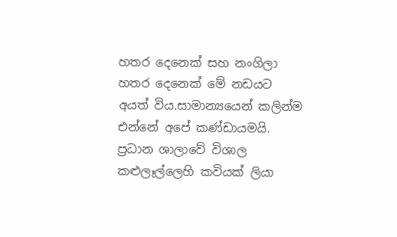හතර දෙනෙක් සහ නංගිලා හතර දෙනෙක් මේ නඩයට අයත් විය.සාමාන්‍යයෙන් කලින්ම එන්නේ අපේ කණ්ඩායමයි.  ප්‍රධාන ශාලාවේ විශාල කළුලෑල්ලෙහි කවියක් ලියා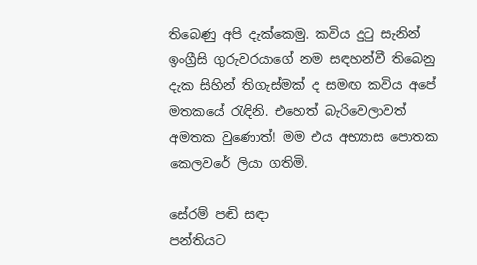තිබෙණු අපි දැක්කෙමු. කවිය දුටු සැනින් ඉංග්‍රීසි ගුරුවරයාගේ නම සඳහන්වී තිබෙනු දැක සිහින් තිගැස්මක් ද සමඟ කවිය අපේ මතකයේ රැඳිනි. එහෙත් බැරිවෙලාවත් අමතක වුණොත්! මම එය අභ්‍යාස පොතක කෙලවරේ ලියා ගතිමි.

සේරම් පඬි සඳා
පන්තියට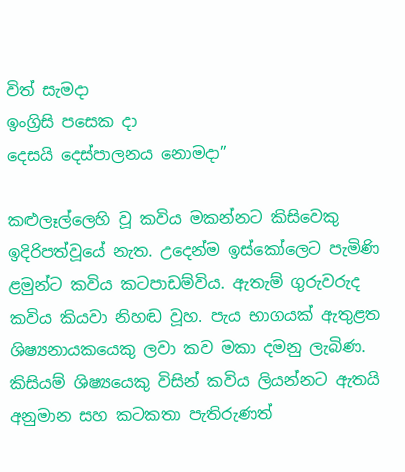විත් සැමදා
ඉංග්‍රිසි පසෙක දා
දෙසයි දෙස්පාලනය නොමදා”

කළුලෑල්ලෙහි වූ කවිය මකන්නට කිසිවෙකු ඉදිරිපත්වූයේ නැත. උදෙන්ම ඉස්කෝලෙට පැමිණි ළමුන්ට කවිය කටපාඩම්විය. ඇතැම් ගුරුවරුද කවිය කියවා නිහඬ වූහ. පැය භාගයක් ඇතුළත ශිෂ්‍යනායකයෙකු ලවා කව මකා දමනු ලැබිණ. කිසියම් ශිෂ්‍යයෙකු විසින් කවිය ලියන්නට ඇතයි අනුමාන සහ කටකතා පැතිරුණත්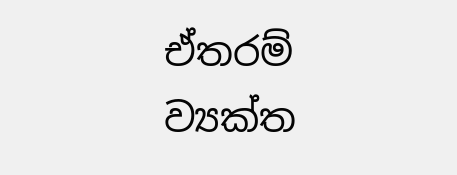ඒතරම් ව්‍යක්ත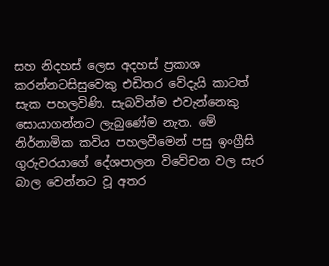සහ නිදහස් ලෙස අදහස් ප්‍රකාශ කරන්නටසිසුවෙකු එඩිතර වේදැයි කාටත් සැක පහලවිණි. සැබවින්ම එවැන්නෙකු සොයාගන්නට ලැබුණේම නැත. මේ නිර්නාමික කවිය පහලවීමෙන් පසු ඉංග්‍රීසි ගුරුවරයාගේ දේශපාලන විවේචන වල සැර බාල වෙන්නට වූ අතර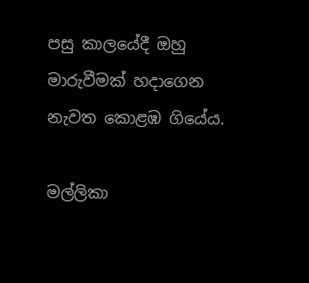පසු කාලයේදී ඔහු මාරුවීමක් හදාගෙන නැවත කොළඹ ගියේය.

මල්ලිකා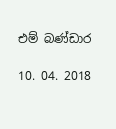එම් බණ්ඩාර

10. 04. 2018